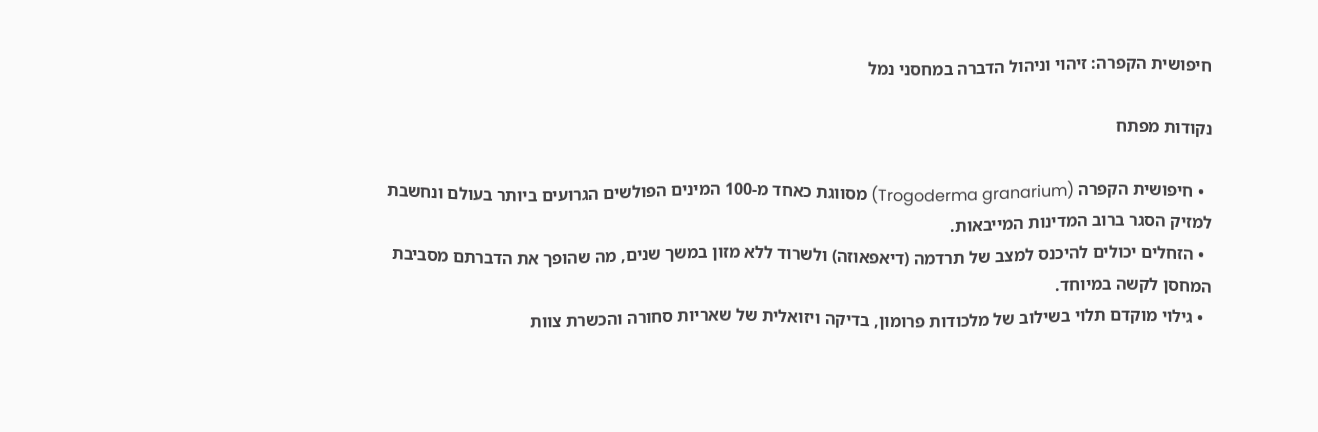חיפושית הקפרה: זיהוי וניהול הדברה במחסני נמל

נקודות מפתח

  • חיפושית הקפרה (Trogoderma granarium) מסווגת כאחד מ-100 המינים הפולשים הגרועים ביותר בעולם ונחשבת למזיק הסגר ברוב המדינות המייבאות.
  • הזחלים יכולים להיכנס למצב של תרדמה (דיאפאוזה) ולשרוד ללא מזון במשך שנים, מה שהופך את הדברתם מסביבת המחסן לקשה במיוחד.
  • גילוי מוקדם תלוי בשילוב של מלכודות פרומון, בדיקה ויזואלית של שאריות סחורה והכשרת צוות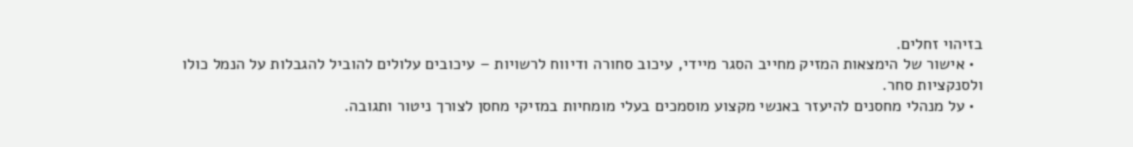בזיהוי זחלים.
  • אישור של הימצאות המזיק מחייב הסגר מיידי, עיכוב סחורה ודיווח לרשויות – עיכובים עלולים להוביל להגבלות על הנמל כולו ולסנקציות סחר.
  • על מנהלי מחסנים להיעזר באנשי מקצוע מוסמכים בעלי מומחיות במזיקי מחסן לצורך ניטור ותגובה.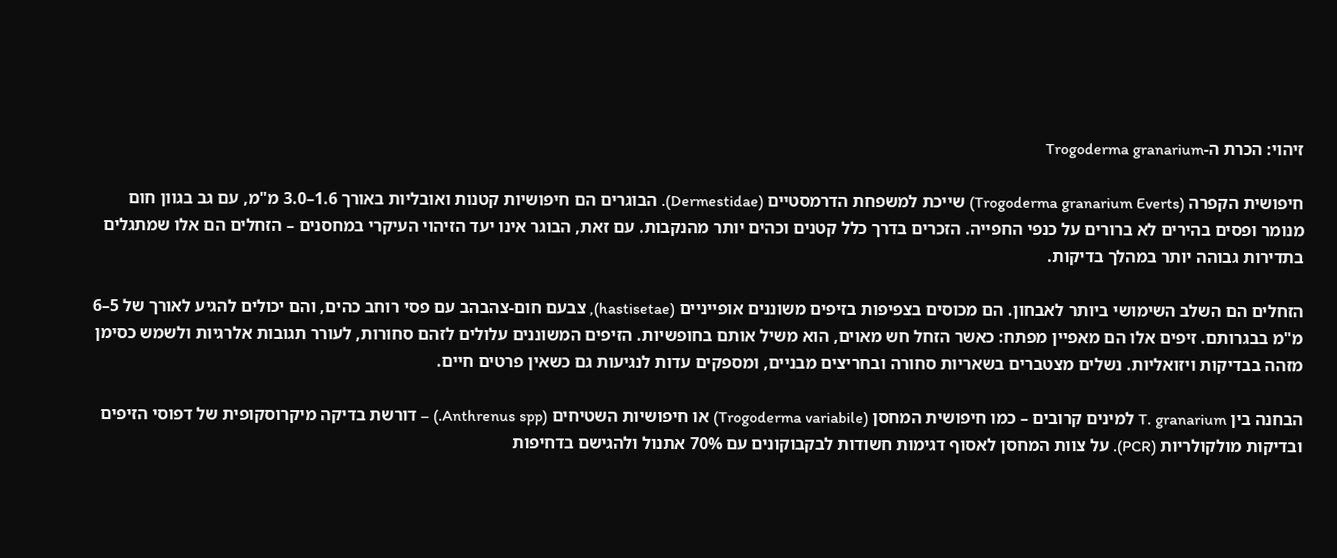זיהוי: הכרת ה-Trogoderma granarium

חיפושית הקפרה (Trogoderma granarium Everts) שייכת למשפחת הדרמסטיים (Dermestidae). הבוגרים הם חיפושיות קטנות ואובליות באורך 1.6–3.0 מ"מ, עם גב בגוון חום מנומר ופסים בהירים לא ברורים על כנפי החפייה. הזכרים בדרך כלל קטנים וכהים יותר מהנקבות. עם זאת, הבוגר אינו יעד הזיהוי העיקרי במחסנים – הזחלים הם אלו שמתגלים בתדירות גבוהה יותר במהלך בדיקות.

הזחלים הם השלב השימושי ביותר לאבחון. הם מכוסים בצפיפות בזיפים משוננים אופייניים (hastisetae), צבעם חום-צהבהב עם פסי רוחב כהים, והם יכולים להגיע לאורך של 5–6 מ"מ בבגרותם. זיפים אלו הם מאפיין מפתח: כאשר הזחל חש מאוים, הוא משיל אותם בחופשיות. הזיפים המשוננים עלולים לזהם סחורות, לעורר תגובות אלרגיות ולשמש כסימן מזהה בבדיקות ויזואליות. נשלים מצטברים בשאריות סחורה ובחריצים מבניים, ומספקים עדות לנגיעות גם כשאין פרטים חיים.

הבחנה בין T. granarium למינים קרובים – כמו חיפושית המחסן (Trogoderma variabile) או חיפושיות השטיחים (Anthrenus spp.) – דורשת בדיקה מיקרוסקופית של דפוסי הזיפים ובדיקות מולקולריות (PCR). על צוות המחסן לאסוף דגימות חשודות לבקבוקונים עם 70% אתנול ולהגישם בדחיפות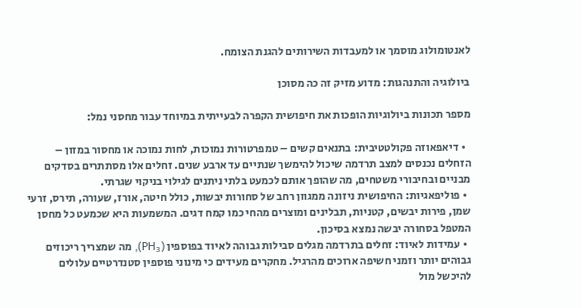לאנטומולוג מוסמך או למעבדות השירותים להגנת הצומח.

ביולוגיה והתנהגות: מדוע מזיק זה כה מסוכן

מספר תכונות ביולוגיות הופכות את חיפושית הקפרה לבעייתית במיוחד עבור מחסני נמל:

  • דיאפאוזה פקולטטיבית: בתנאים קשים – טמפרטורות נמוכות, לחות נמוכה או מחסור במזון – הזחלים נכנסים למצב תרדמה שיכול להימשך שנתיים עד ארבע שנים. זחלים אלו מסתתרים בסדקים מבניים ובחיבורי משטחים, מה שהופך אותם לכמעט בלתי ניתנים לגילוי בניקוי שגרתי.
  • פוליפאגיות: החיפושית ניזונה ממגוון רחב של סחורות יבשות, כולל חיטה, אורז, שעורה, תירס, זרעי שמן, פירות יבשים, קטניות, תבלינים ומוצרים מהחי כמו קמח דגים. המשמעות היא שכמעט כל מחסן המטפל בסחורה יבשה נמצא בסיכון.
  • עמידות לאיוד: זחלים בתרדמה מגלים סבילות גבוהה לאיוד בפוספין (PH₃), מה שמצריך ריכוזים גבוהים יותר וזמני חשיפה ארוכים מהרגיל. מחקרים מעידים כי מינוני פוספין סטנדרטיים עלולים להיכשל מול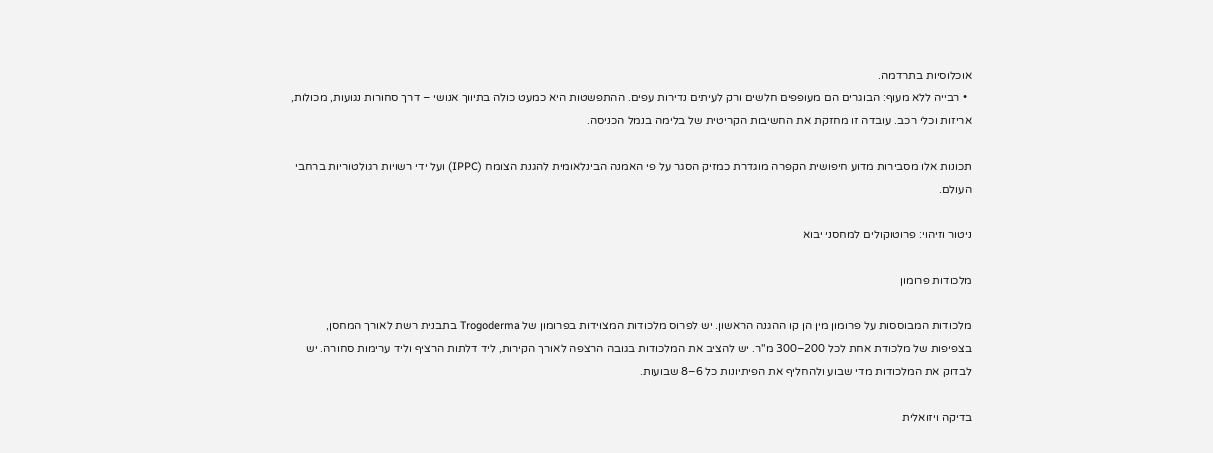אוכלוסיות בתרדמה.
  • רבייה ללא מעוף: הבוגרים הם מעופפים חלשים ורק לעיתים נדירות עפים. ההתפשטות היא כמעט כולה בתיווך אנושי – דרך סחורות נגועות, מכולות, אריזות וכלי רכב. עובדה זו מחזקת את החשיבות הקריטית של בלימה בנמל הכניסה.

תכונות אלו מסבירות מדוע חיפושית הקפרה מוגדרת כמזיק הסגר על פי האמנה הבינלאומית להגנת הצומח (IPPC) ועל ידי רשויות רגולטוריות ברחבי העולם.

ניטור וזיהוי: פרוטוקולים למחסני יבוא

מלכודות פרומון

מלכודות המבוססות על פרומון מין הן קו ההגנה הראשון. יש לפרוס מלכודות המצוידות בפרומון של Trogoderma בתבנית רשת לאורך המחסן, בצפיפות של מלכודת אחת לכל 200–300 מ"ר. יש להציב את המלכודות בגובה הרצפה לאורך הקירות, ליד דלתות הרציף וליד ערימות סחורה. יש לבדוק את המלכודות מדי שבוע ולהחליף את הפיתיונות כל 6–8 שבועות.

בדיקה ויזואלית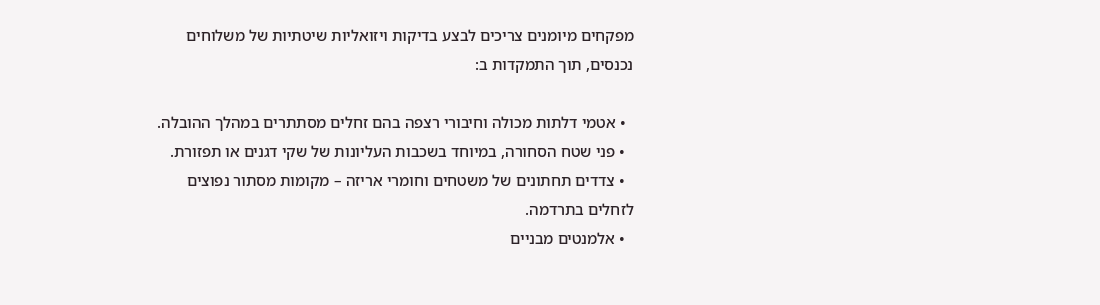מפקחים מיומנים צריכים לבצע בדיקות ויזואליות שיטתיות של משלוחים נכנסים, תוך התמקדות ב:

  • אטמי דלתות מכולה וחיבורי רצפה בהם זחלים מסתתרים במהלך ההובלה.
  • פני שטח הסחורה, במיוחד בשכבות העליונות של שקי דגנים או תפזורת.
  • צדדים תחתונים של משטחים וחומרי אריזה – מקומות מסתור נפוצים לזחלים בתרדמה.
  • אלמנטים מבניים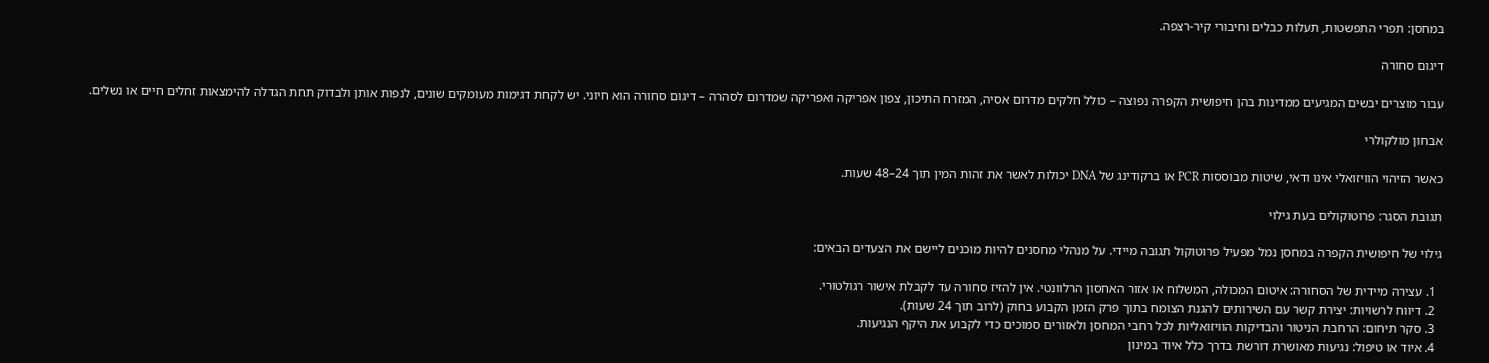במחסן: תפרי התפשטות, תעלות כבלים וחיבורי קיר-רצפה.

דיגום סחורה

עבור מוצרים יבשים המגיעים ממדינות בהן חיפושית הקפרה נפוצה – כולל חלקים מדרום אסיה, המזרח התיכון, צפון אפריקה ואפריקה שמדרום לסהרה – דיגום סחורה הוא חיוני. יש לקחת דגימות מעומקים שונים, לנפות אותן ולבדוק תחת הגדלה להימצאות זחלים חיים או נשלים.

אבחון מולקולרי

כאשר הזיהוי הוויזואלי אינו ודאי, שיטות מבוססות PCR או ברקודינג של DNA יכולות לאשר את זהות המין תוך 24–48 שעות.

תגובת הסגר: פרוטוקולים בעת גילוי

גילוי של חיפושית הקפרה במחסן נמל מפעיל פרוטוקול תגובה מיידי. על מנהלי מחסנים להיות מוכנים ליישם את הצעדים הבאים:

  1. עצירה מיידית של הסחורה: איטום המכולה, המשלוח או אזור האחסון הרלוונטי. אין להזיז סחורה עד לקבלת אישור רגולטורי.
  2. דיווח לרשויות: יצירת קשר עם השירותים להגנת הצומח בתוך פרק הזמן הקבוע בחוק (לרוב תוך 24 שעות).
  3. סקר תיחום: הרחבת הניטור והבדיקות הוויזואליות לכל רחבי המחסן ולאזורים סמוכים כדי לקבוע את היקף הנגיעות.
  4. איוד או טיפול: נגיעות מאושרת דורשת בדרך כלל איוד במינון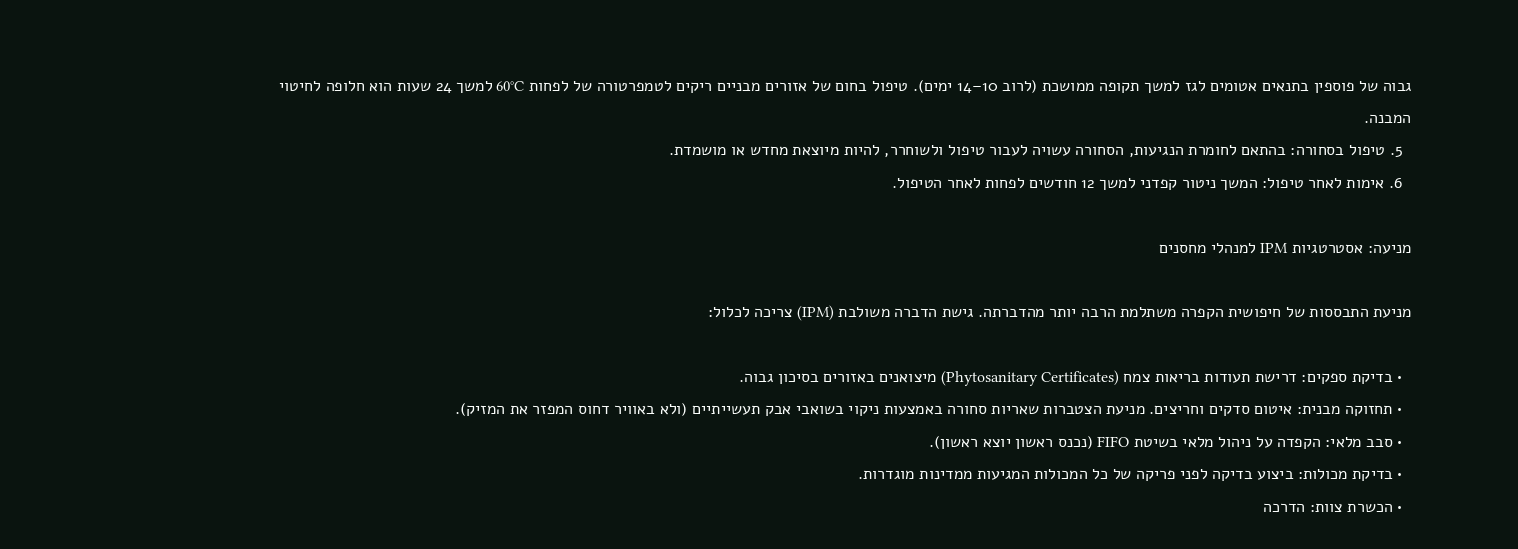גבוה של פוספין בתנאים אטומים לגז למשך תקופה ממושכת (לרוב 10–14 ימים). טיפול בחום של אזורים מבניים ריקים לטמפרטורה של לפחות 60°C למשך 24 שעות הוא חלופה לחיטוי המבנה.
  5. טיפול בסחורה: בהתאם לחומרת הנגיעות, הסחורה עשויה לעבור טיפול ולשוחרר, להיות מיוצאת מחדש או מושמדת.
  6. אימות לאחר טיפול: המשך ניטור קפדני למשך 12 חודשים לפחות לאחר הטיפול.

מניעה: אסטרטגיות IPM למנהלי מחסנים

מניעת התבססות של חיפושית הקפרה משתלמת הרבה יותר מהדברתה. גישת הדברה משולבת (IPM) צריכה לכלול:

  • בדיקת ספקים: דרישת תעודות בריאות צמח (Phytosanitary Certificates) מיצואנים באזורים בסיכון גבוה.
  • תחזוקה מבנית: איטום סדקים וחריצים. מניעת הצטברות שאריות סחורה באמצעות ניקוי בשואבי אבק תעשייתיים (ולא באוויר דחוס המפזר את המזיק).
  • סבב מלאי: הקפדה על ניהול מלאי בשיטת FIFO (נכנס ראשון יוצא ראשון).
  • בדיקת מכולות: ביצוע בדיקה לפני פריקה של כל המכולות המגיעות ממדינות מוגדרות.
  • הכשרת צוות: הדרכה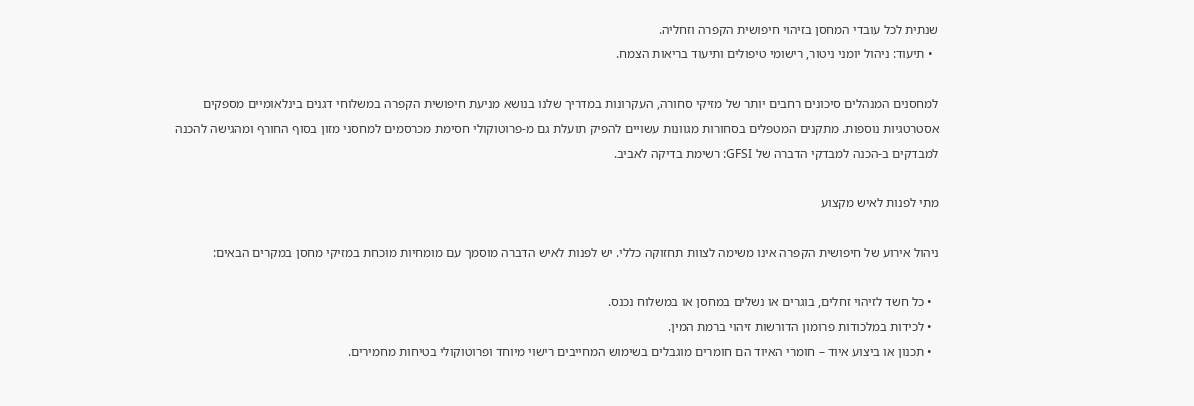שנתית לכל עובדי המחסן בזיהוי חיפושית הקפרה וזחליה.
  • תיעוד: ניהול יומני ניטור, רישומי טיפולים ותיעוד בריאות הצמח.

למחסנים המנהלים סיכונים רחבים יותר של מזיקי סחורה, העקרונות במדריך שלנו בנושא מניעת חיפושית הקפרה במשלוחי דגנים בינלאומיים מספקים אסטרטגיות נוספות. מתקנים המטפלים בסחורות מגוונות עשויים להפיק תועלת גם מ-פרוטוקולי חסימת מכרסמים למחסני מזון בסוף החורף ומהגישה להכנה למבדקים ב-הכנה למבדקי הדברה של GFSI: רשימת בדיקה לאביב.

מתי לפנות לאיש מקצוע

ניהול אירוע של חיפושית הקפרה אינו משימה לצוות תחזוקה כללי. יש לפנות לאיש הדברה מוסמך עם מומחיות מוכחת במזיקי מחסן במקרים הבאים:

  • כל חשד לזיהוי זחלים, בוגרים או נשלים במחסן או במשלוח נכנס.
  • לכידות במלכודות פרומון הדורשות זיהוי ברמת המין.
  • תכנון או ביצוע איוד – חומרי האיוד הם חומרים מוגבלים בשימוש המחייבים רישוי מיוחד ופרוטוקולי בטיחות מחמירים.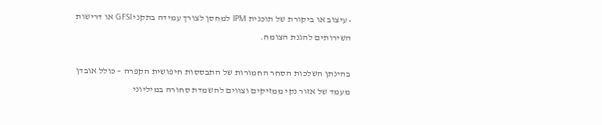• עיצוב או ביקורת של תוכנית IPM למחסן לצורך עמידה בתקני GFSI או דרישות השירותים להגנת הצומח.

בהינתן השלכות הסחר החמורות של התבססות חיפושית הקפרה – כולל אובדן מעמד של אזור נקי ממזיקים וצווים להשמדת סחורה במיליוני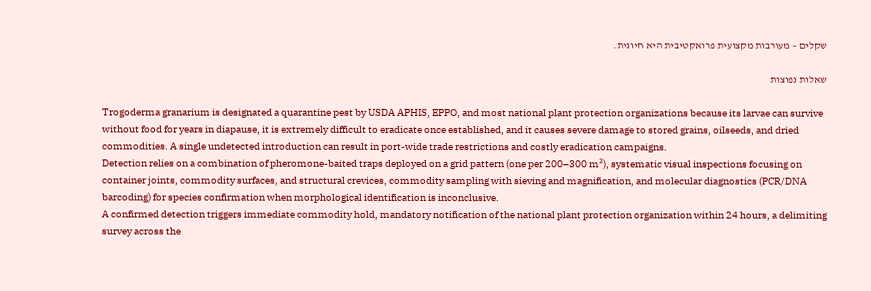שקלים – מעורבות מקצועית פרואקטיבית היא חיונית.

שאלות נפוצות

Trogoderma granarium is designated a quarantine pest by USDA APHIS, EPPO, and most national plant protection organizations because its larvae can survive without food for years in diapause, it is extremely difficult to eradicate once established, and it causes severe damage to stored grains, oilseeds, and dried commodities. A single undetected introduction can result in port-wide trade restrictions and costly eradication campaigns.
Detection relies on a combination of pheromone-baited traps deployed on a grid pattern (one per 200–300 m²), systematic visual inspections focusing on container joints, commodity surfaces, and structural crevices, commodity sampling with sieving and magnification, and molecular diagnostics (PCR/DNA barcoding) for species confirmation when morphological identification is inconclusive.
A confirmed detection triggers immediate commodity hold, mandatory notification of the national plant protection organization within 24 hours, a delimiting survey across the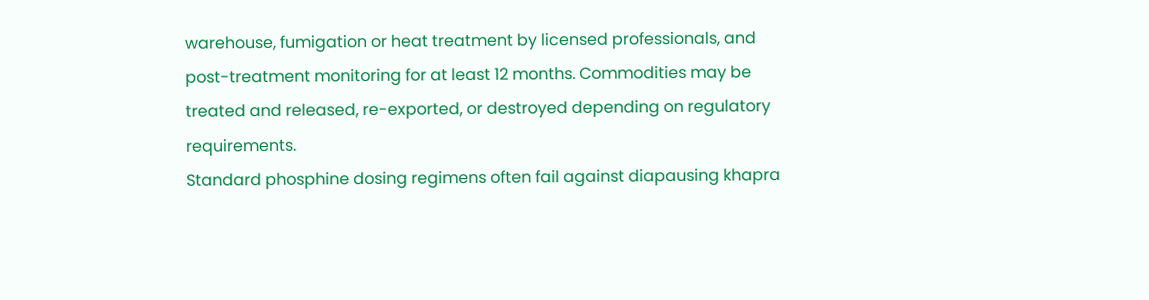warehouse, fumigation or heat treatment by licensed professionals, and post-treatment monitoring for at least 12 months. Commodities may be treated and released, re-exported, or destroyed depending on regulatory requirements.
Standard phosphine dosing regimens often fail against diapausing khapra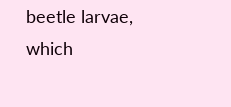beetle larvae, which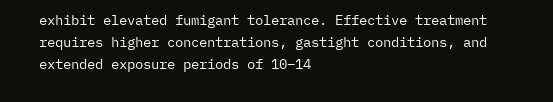exhibit elevated fumigant tolerance. Effective treatment requires higher concentrations, gastight conditions, and extended exposure periods of 10–14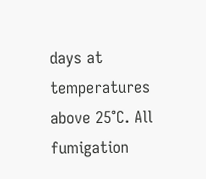days at temperatures above 25°C. All fumigation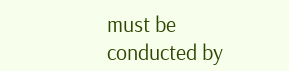must be conducted by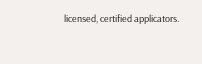licensed, certified applicators.